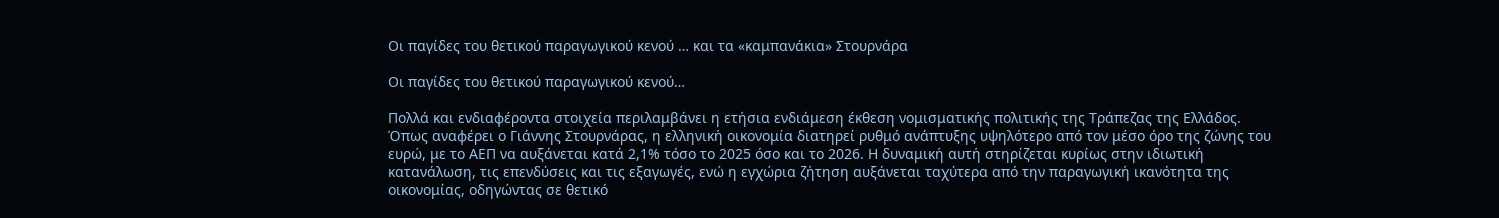Οι παγίδες του θετικού παραγωγικού κενού … και τα «καμπανάκια» Στουρνάρα

Οι παγίδες του θετικού παραγωγικού κενού…

Πολλά και ενδιαφέροντα στοιχεία περιλαμβάνει η ετήσια ενδιάμεση έκθεση νομισματικής πολιτικής της Τράπεζας της Ελλάδος. Όπως αναφέρει ο Γιάννης Στουρνάρας, η ελληνική οικονομία διατηρεί ρυθμό ανάπτυξης υψηλότερο από τον μέσο όρο της ζώνης του ευρώ, με το ΑΕΠ να αυξάνεται κατά 2,1% τόσο το 2025 όσο και το 2026. Η δυναμική αυτή στηρίζεται κυρίως στην ιδιωτική κατανάλωση, τις επενδύσεις και τις εξαγωγές, ενώ η εγχώρια ζήτηση αυξάνεται ταχύτερα από την παραγωγική ικανότητα της οικονομίας, οδηγώντας σε θετικό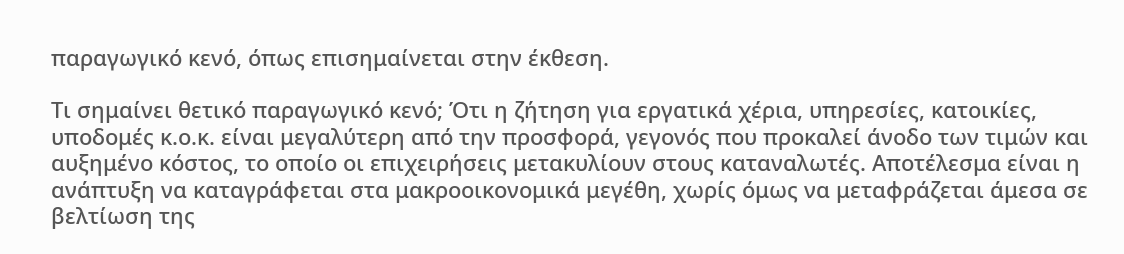παραγωγικό κενό, όπως επισημαίνεται στην έκθεση.

Τι σημαίνει θετικό παραγωγικό κενό; Ότι η ζήτηση για εργατικά χέρια, υπηρεσίες, κατοικίες, υποδομές κ.ο.κ. είναι μεγαλύτερη από την προσφορά, γεγονός που προκαλεί άνοδο των τιμών και αυξημένο κόστος, το οποίο οι επιχειρήσεις μετακυλίουν στους καταναλωτές. Αποτέλεσμα είναι η ανάπτυξη να καταγράφεται στα μακροοικονομικά μεγέθη, χωρίς όμως να μεταφράζεται άμεσα σε βελτίωση της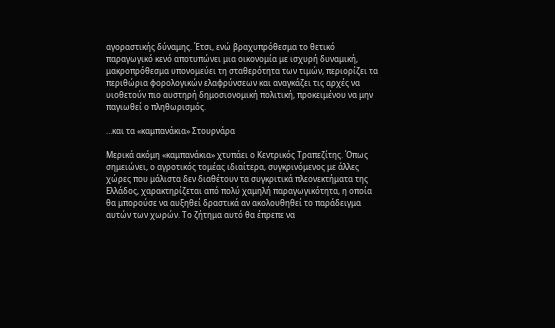αγοραστικής δύναμης. Έτσι, ενώ βραχυπρόθεσμα το θετικό παραγωγικό κενό αποτυπώνει μια οικονομία με ισχυρή δυναμική, μακροπρόθεσμα υπονομεύει τη σταθερότητα των τιμών, περιορίζει τα περιθώρια φορολογικών ελαφρύνσεων και αναγκάζει τις αρχές να υιοθετούν πιο αυστηρή δημοσιονομική πολιτική, προκειμένου να μην παγιωθεί ο πληθωρισμός.

…και τα «καμπανάκια» Στουρνάρα

Μερικά ακόμη «καμπανάκια» χτυπάει ο Κεντρικός Τραπεζίτης. Όπως σημειώνει, ο αγροτικός τομέας ιδιαίτερα, συγκρινόμενος με άλλες χώρες που μάλιστα δεν διαθέτουν τα συγκριτικά πλεονεκτήματα της Ελλάδος, χαρακτηρίζεται από πολύ χαμηλή παραγωγικότητα, η οποία θα μπορούσε να αυξηθεί δραστικά αν ακολουθηθεί το παράδειγμα αυτών των χωρών. Το ζήτημα αυτό θα έπρεπε να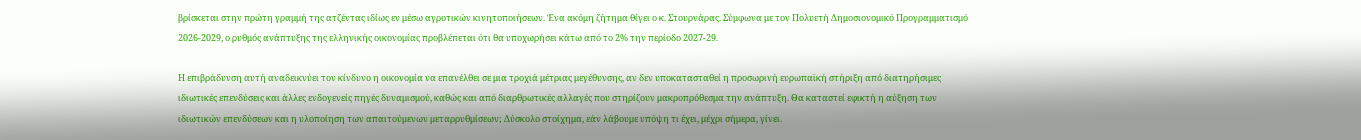βρίσκεται στην πρώτη γραμμή της ατζέντας ιδίως εν μέσω αγροτικών κινητοποιήσεων. Ένα ακόμη ζήτημα θίγει ο κ. Στουρνάρας. Σύμφωνα με τον Πολυετή Δημοσιονομικό Προγραμματισμό 2026-2029, ο ρυθμός ανάπτυξης της ελληνικής οικονομίας προβλέπεται ότι θα υποχωρήσει κάτω από το 2% την περίοδο 2027-29.

Η επιβράδυνση αυτή αναδεικνύει τον κίνδυνο η οικονομία να επανέλθει σε μια τροχιά μέτριας μεγέθυνσης, αν δεν υποκατασταθεί η προσωρινή ευρωπαϊκή στήριξη από διατηρήσιμες ιδιωτικές επενδύσεις και άλλες ενδογενείς πηγές δυναμισμού, καθώς και από διαρθρωτικές αλλαγές που στηρίζουν μακροπρόθεσμα την ανάπτυξη. Θα καταστεί εφικτή η αύξηση των ιδιωτικών επενδύσεων και η υλοποίηση των απαιτούμενων μεταρρυθμίσεων; Δύσκολο στοίχημα, εάν λάβουμε υπόψη τι έχει, μέχρι σήμερα, γίνει.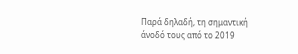Παρά δηλαδή, τη σημαντική άνοδό τους από το 2019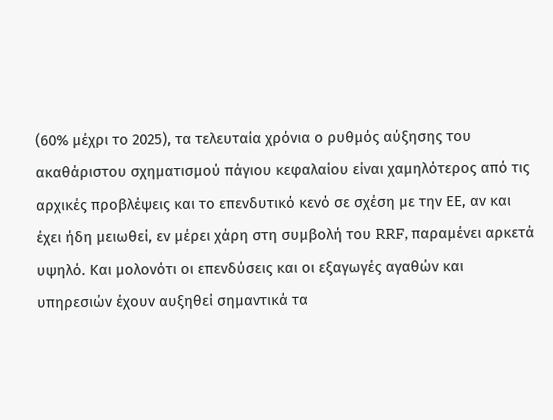(60% μέχρι το 2025), τα τελευταία χρόνια ο ρυθμός αύξησης του ακαθάριστου σχηματισμού πάγιου κεφαλαίου είναι χαμηλότερος από τις αρχικές προβλέψεις και το επενδυτικό κενό σε σχέση με την ΕΕ, αν και έχει ήδη μειωθεί, εν μέρει χάρη στη συμβολή του RRF, παραμένει αρκετά υψηλό. Και μολονότι οι επενδύσεις και οι εξαγωγές αγαθών και υπηρεσιών έχουν αυξηθεί σημαντικά τα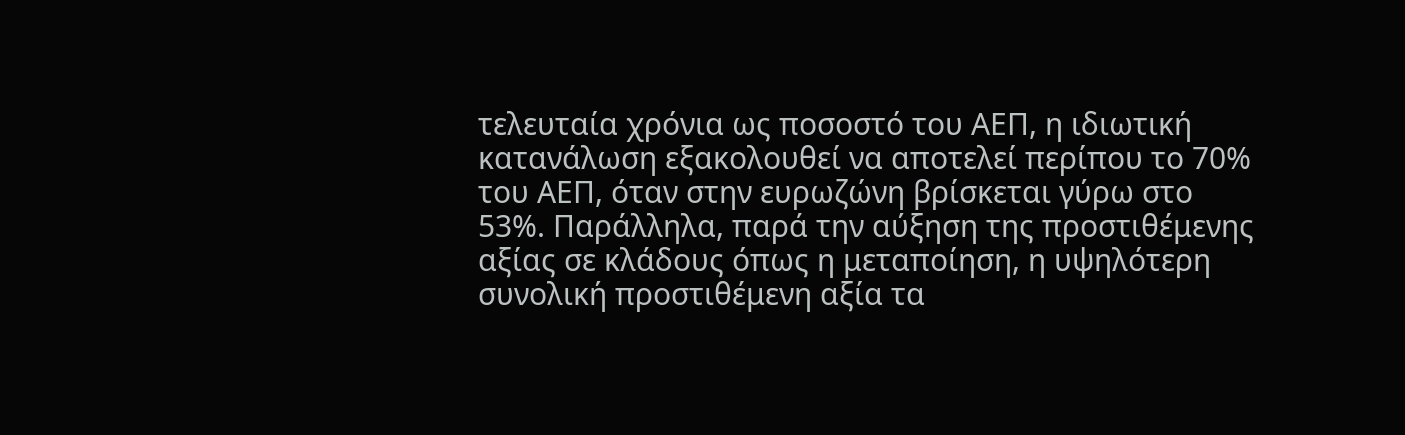τελευταία χρόνια ως ποσοστό του ΑΕΠ, η ιδιωτική κατανάλωση εξακολουθεί να αποτελεί περίπου το 70% του ΑΕΠ, όταν στην ευρωζώνη βρίσκεται γύρω στο 53%. Παράλληλα, παρά την αύξηση της προστιθέμενης αξίας σε κλάδους όπως η μεταποίηση, η υψηλότερη συνολική προστιθέμενη αξία τα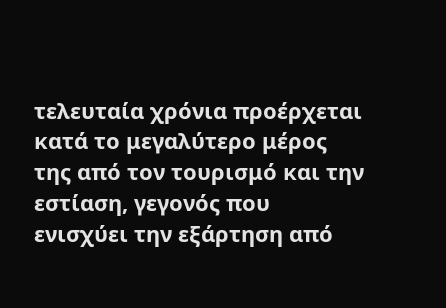τελευταία χρόνια προέρχεται κατά το μεγαλύτερο μέρος της από τον τουρισμό και την εστίαση, γεγονός που ενισχύει την εξάρτηση από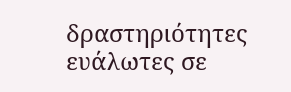δραστηριότητες ευάλωτες σε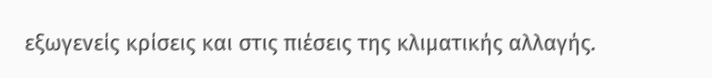εξωγενείς κρίσεις και στις πιέσεις της κλιματικής αλλαγής.